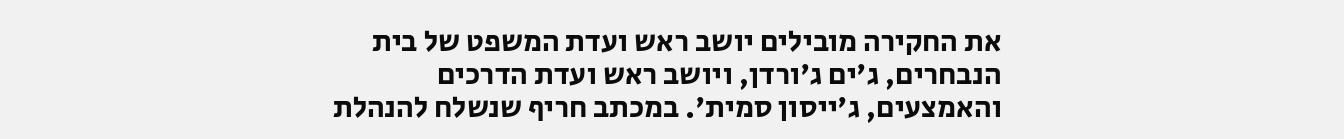את החקירה מובילים יושב ראש ועדת המשפט של בית הנבחרים, ג'ים ג'ורדן, ויושב ראש ועדת הדרכים והאמצעים, ג'ייסון סמית'. במכתב חריף שנשלח להנהלת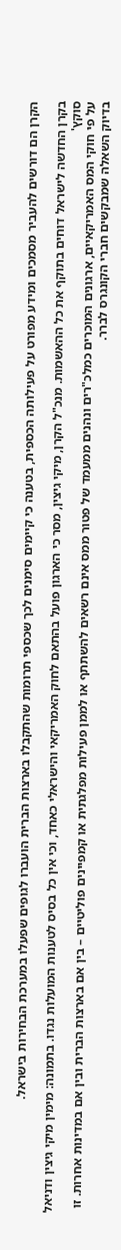הקרן הם דורשים להעביר מסמכים ומידע מפורט על פעילותה הכספית, בטענה כי קיימים סימנים לכך שכספי תרומות שהתקבלו בארצות הברית הועברו לגופים שפעלו במערכת הבחירות בישראל.

בקרן החדשה לישראל דוחים בתוקף את כל ההאשמות. מנכ"ל הקרן, מיקי גיצין, מסר כי הארגון פועל בהתאם לחוק האמריקאי והישראלי כאחד, וכי אין כל בסיס לטענות המועלות נגדו. בתמונה: מימין מיקי גיצין ודניאל סוקץ'
על פי חוקי המס האמריקאיים, ארגונים המוכרים כמלכ"רים ונהנים ממעמד של פטור ממס אינם רשאים להשתתף או לממן פעילות מפלגתית או קמפיינים פוליטיים – בין אם בארצות הברית ובין אם במדינות אחרות. זו בדיוק השאלה שמבקשים חברי הקונגרס לברר.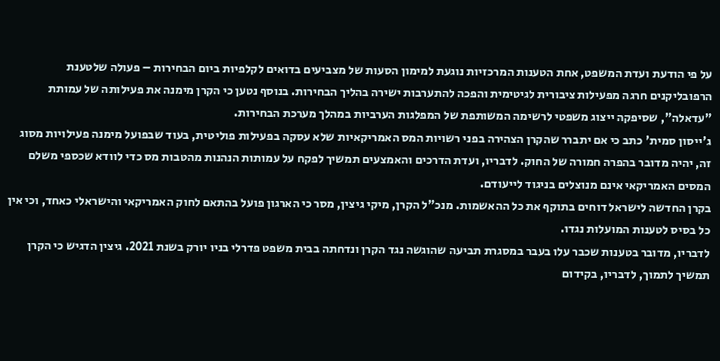על פי הודעת ועדת המשפט, אחת הטענות המרכזיות נוגעת למימון הסעות של מצביעים בדואים לקלפיות ביום הבחירות – פעולה שלטענת הרפובליקנים חרגה מפעילות ציבורית לגיטימית והפכה להתערבות ישירה בהליך הבחירות. בנוסף נטען כי הקרן מימנה את פעילותה של עמותת "עדאלה", שסיפקה ייצוג משפטי לרשימה המשותפת של המפלגות הערביות במהלך מערכת הבחירות.
ג'ייסון סמית' כתב כי אם יתברר שהקרן הצהירה בפני רשויות המס האמריקאיות שלא עסקה בפעילות פוליטית, בעוד שבפועל מימנה פעילויות מסוג זה, יהיה מדובר בהפרה חמורה של החוק. לדבריו, ועדת הדרכים והאמצעים תמשיך לפקח על עמותות הנהנות מהטבות מס כדי לוודא שכספי משלם המסים האמריקאי אינם מנוצלים בניגוד לייעודם.
בקרן החדשה לישראל דוחים בתוקף את כל ההאשמות. מנכ"ל הקרן, מיקי גיצין, מסר כי הארגון פועל בהתאם לחוק האמריקאי והישראלי כאחד, וכי אין כל בסיס לטענות המועלות נגדו.
לדבריו, מדובר בטענות שכבר עלו בעבר במסגרת תביעה שהוגשה נגד הקרן ונדחתה בבית משפט פדרלי בניו יורק בשנת 2021. גיצין הדגיש כי הקרן תמשיך לתמוך, לדבריו, בקידום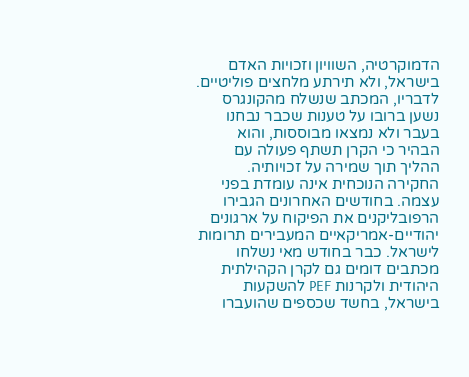הדמוקרטיה, השוויון וזכויות האדם בישראל, ולא תירתע מלחצים פוליטיים.
לדבריו, המכתב שנשלח מהקונגרס נשען ברובו על טענות שכבר נבחנו בעבר ולא נמצאו מבוססות, והוא הבהיר כי הקרן תשתף פעולה עם ההליך תוך שמירה על זכויותיה.
החקירה הנוכחית אינה עומדת בפני עצמה. בחודשים האחרונים הגבירו הרפובליקנים את הפיקוח על ארגונים יהודיים-אמריקאיים המעבירים תרומות לישראל. כבר בחודש מאי נשלחו מכתבים דומים גם לקרן הקהילתית היהודית ולקרנות PEF להשקעות בישראל, בחשד שכספים שהועברו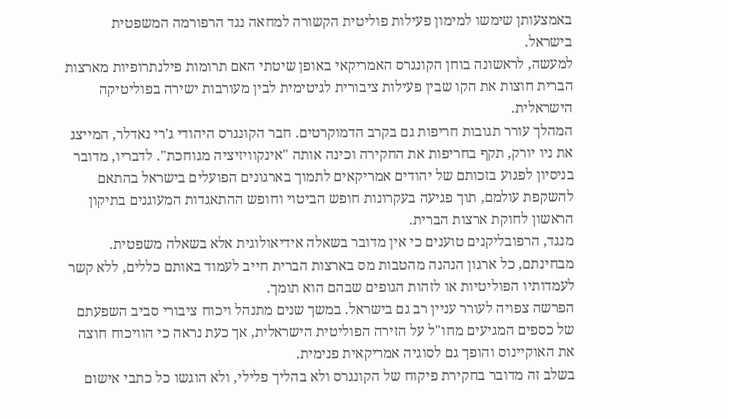באמצעותן שימשו למימון פעילות פוליטית הקשורה למחאה נגד הרפורמה המשפטית בישראל.
למעשה, לראשונה בוחן הקונגרס האמריקאי באופן שיטתי האם תרומות פילנתרופיות מארצות הברית חוצות את הקו שבין פעילות ציבורית לגיטימית לבין מעורבות ישירה בפוליטיקה הישראלית.
המהלך עורר תגובות חריפות גם בקרב הדמוקרטים. חבר הקונגרס היהודי ג'רי נאדלר, המייצג את ניו יורק, תקף בחריפות את החקירה וכינה אותה "אינקוויזיציה מגוחכת". לדבריו, מדובר בניסיון לפגוע בזכותם של יהודים אמריקאים לתמוך בארגונים הפועלים בישראל בהתאם להשקפת עולמם, תוך פגיעה בעקרונות חופש הביטוי וחופש ההתאגדות המעוגנים בתיקון הראשון לחוקת ארצות הברית.
מנגד, הרפובליקנים טוענים כי אין מדובר בשאלה אידיאולוגית אלא בשאלה משפטית. מבחינתם, כל ארגון הנהנה מהטבות מס בארצות הברית חייב לעמוד באותם כללים, ללא קשר לעמדותיו הפוליטיות או לזהות הגופים שבהם הוא תומך.
הפרשה צפויה לעורר עניין רב גם בישראל. במשך שנים מתנהל ויכוח ציבורי סביב השפעתם של כספים המגיעים מחו"ל על הזירה הפוליטית הישראלית, אך כעת נראה כי הוויכוח חוצה את האוקיינוס והופך גם לסוגיה אמריקאית פנימית.
בשלב זה מדובר בחקירת פיקוח של הקונגרס ולא בהליך פלילי, ולא הוגשו כל כתבי אישום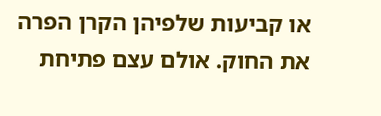או קביעות שלפיהן הקרן הפרה את החוק. אולם עצם פתיחת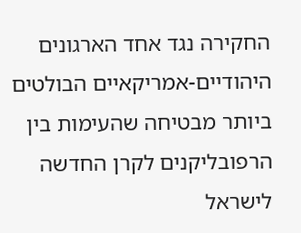החקירה נגד אחד הארגונים היהודיים-אמריקאיים הבולטים ביותר מבטיחה שהעימות בין הרפובליקנים לקרן החדשה לישראל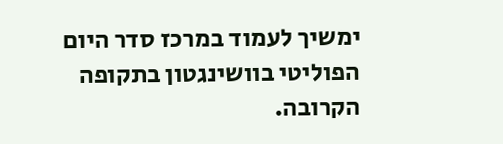ימשיך לעמוד במרכז סדר היום הפוליטי בוושינגטון בתקופה הקרובה.